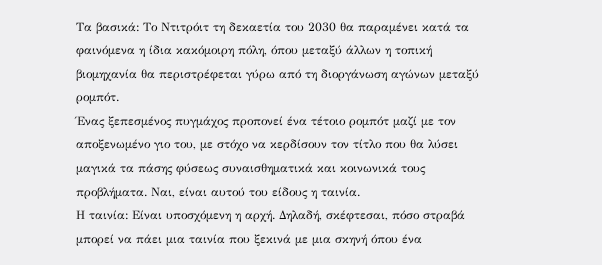Τα βασικά: Το Ντιτρόιτ τη δεκαετία του 2030 θα παραμένει κατά τα φαινόμενα η ίδια κακόμοιρη πόλη, όπου μεταξύ άλλων η τοπική βιομηχανία θα περιστρέφεται γύρω από τη διοργάνωση αγώνων μεταξύ ρομπότ.
Ένας ξεπεσμένος πυγμάχος προπονεί ένα τέτοιο ρομπότ μαζί με τον αποξενωμένο γιο του, με στόχο να κερδίσουν τον τίτλο που θα λύσει μαγικά τα πάσης φύσεως συναισθηματικά και κοινωνικά τους προβλήματα. Ναι, είναι αυτού του είδους η ταινία.
Η ταινία: Είναι υποσχόμενη η αρχή. Δηλαδή, σκέφτεσαι, πόσο στραβά μπορεί να πάει μια ταινία που ξεκινά με μια σκηνή όπου ένα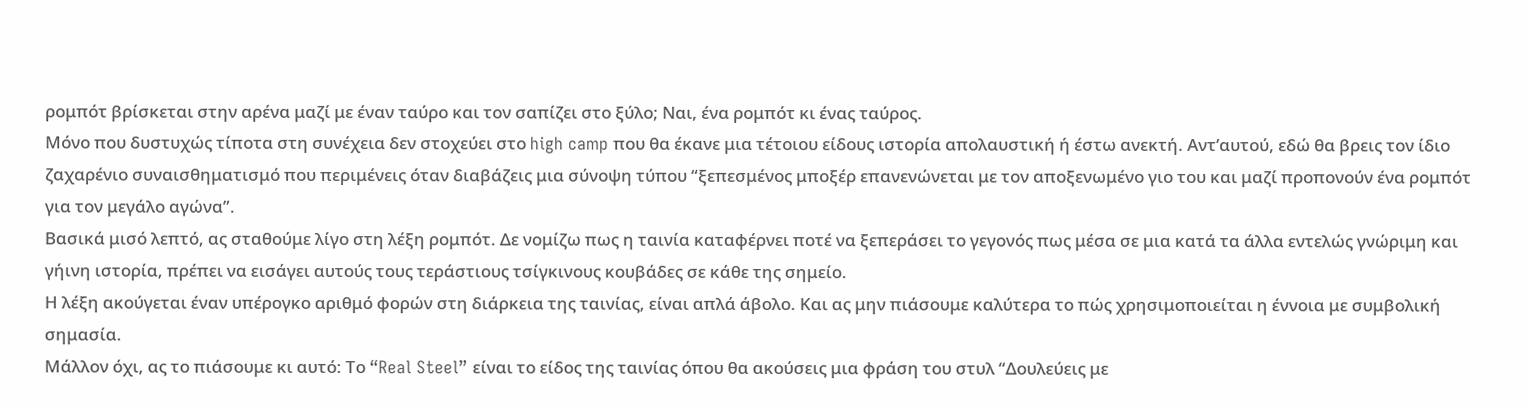ρομπότ βρίσκεται στην αρένα μαζί με έναν ταύρο και τον σαπίζει στο ξύλο; Ναι, ένα ρομπότ κι ένας ταύρος.
Μόνο που δυστυχώς τίποτα στη συνέχεια δεν στοχεύει στο high camp που θα έκανε μια τέτοιου είδους ιστορία απολαυστική ή έστω ανεκτή. Αντ’αυτού, εδώ θα βρεις τον ίδιο ζαχαρένιο συναισθηματισμό που περιμένεις όταν διαβάζεις μια σύνοψη τύπου “ξεπεσμένος μποξέρ επανενώνεται με τον αποξενωμένο γιο του και μαζί προπονούν ένα ρομπότ για τον μεγάλο αγώνα”.
Βασικά μισό λεπτό, ας σταθούμε λίγο στη λέξη ρομπότ. Δε νομίζω πως η ταινία καταφέρνει ποτέ να ξεπεράσει το γεγονός πως μέσα σε μια κατά τα άλλα εντελώς γνώριμη και γήινη ιστορία, πρέπει να εισάγει αυτούς τους τεράστιους τσίγκινους κουβάδες σε κάθε της σημείο.
Η λέξη ακούγεται έναν υπέρογκο αριθμό φορών στη διάρκεια της ταινίας, είναι απλά άβολο. Και ας μην πιάσουμε καλύτερα το πώς χρησιμοποιείται η έννοια με συμβολική σημασία.
Μάλλον όχι, ας το πιάσουμε κι αυτό: Το “Real Steel” είναι το είδος της ταινίας όπου θα ακούσεις μια φράση του στυλ “Δουλεύεις με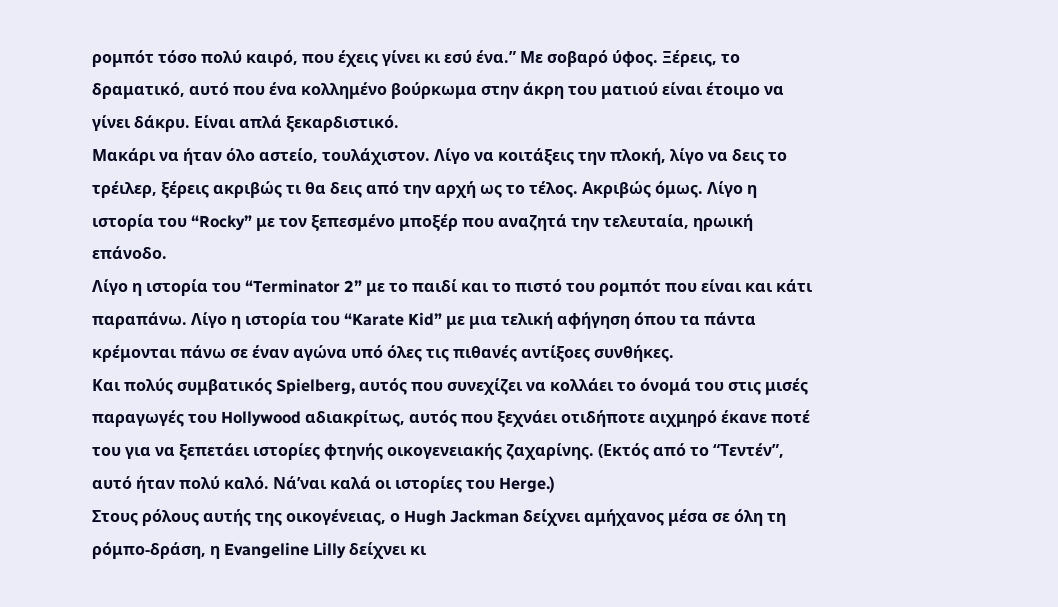ρομπότ τόσο πολύ καιρό, που έχεις γίνει κι εσύ ένα.” Με σοβαρό ύφος. Ξέρεις, το δραματικό, αυτό που ένα κολλημένο βούρκωμα στην άκρη του ματιού είναι έτοιμο να γίνει δάκρυ. Είναι απλά ξεκαρδιστικό.
Μακάρι να ήταν όλο αστείο, τουλάχιστον. Λίγο να κοιτάξεις την πλοκή, λίγο να δεις το τρέιλερ, ξέρεις ακριβώς τι θα δεις από την αρχή ως το τέλος. Ακριβώς όμως. Λίγο η ιστορία του “Rocky” με τον ξεπεσμένο μποξέρ που αναζητά την τελευταία, ηρωική επάνοδο.
Λίγο η ιστορία του “Terminator 2” με το παιδί και το πιστό του ρομπότ που είναι και κάτι παραπάνω. Λίγο η ιστορία του “Karate Kid” με μια τελική αφήγηση όπου τα πάντα κρέμονται πάνω σε έναν αγώνα υπό όλες τις πιθανές αντίξοες συνθήκες.
Και πολύς συμβατικός Spielberg, αυτός που συνεχίζει να κολλάει το όνομά του στις μισές παραγωγές του Hollywood αδιακρίτως, αυτός που ξεχνάει οτιδήποτε αιχμηρό έκανε ποτέ του για να ξεπετάει ιστορίες φτηνής οικογενειακής ζαχαρίνης. (Εκτός από το “Τεντέν”, αυτό ήταν πολύ καλό. Νά’ναι καλά οι ιστορίες του Herge.)
Στους ρόλους αυτής της οικογένειας, ο Hugh Jackman δείχνει αμήχανος μέσα σε όλη τη ρόμπο-δράση, η Evangeline Lilly δείχνει κι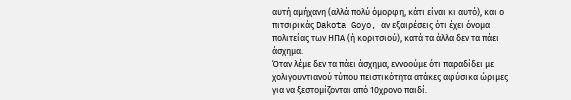αυτή αμήχανη (αλλά πολύ όμορφη, κάτι είναι κι αυτό), και ο πιτσιρικάς Dakota Goyo, αν εξαιρέσεις ότι έχει όνομα πολιτείας των ΗΠΑ (ή κοριτσιού), κατά τα άλλα δεν τα πάει άσχημα.
Όταν λέμε δεν τα πάει άσχημα, εννοούμε ότι παραδίδει με χολιγουντιανού τύπου πειστικότητα ατάκες αφύσικα ώριμες για να ξεστομίζονται από 10χρονο παιδί.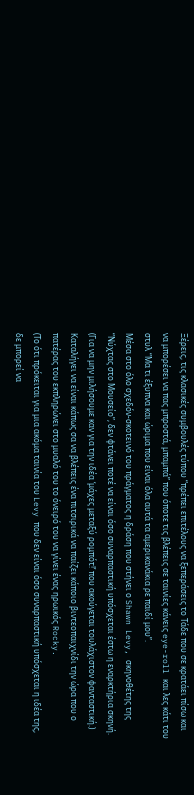Ξέρεις, τις κλασικές συμβουλές τύπου “πρέπει επιτέλους να ξεπεράσεις το Τάδε που σε κρατάει πίσω και να μπορέσει να πας μπροστά, μπαμπά” που όποτε τις βλέπεις σε ταινίες κάνεις eye-roll και λες κάτι του στυλ “Μα τι έξυπνα και ώριμα που είναι όλα αυτά τα αμερικανάκια ρε παιδί μου”.
Μέσα στο όλο σχεδόν-σκοτεινό του πράγματος η δράση που στήνει ο Shawn Levy, σκηνοθέτης της “Νύχτας στο Μουσείο”, δεν φτάνει ποτέ να είναι όσο συναρπαστική υπόσχεται έστω η εναρκτήρια σκηνή. (Για να μην μιλήσουμε καν για την ιδέα ‘μάχες μεταξύ ρομπότ!’ που ακούγεται τουλάχιστον φανταστική.)
Καταλήγει να είναι κάπως σα να βλέπεις ένα πιτσιρικά να παίζει κάποιο βιντεοπαιχνίδι την ώρα που ο πατέρας του εκπληρώνει στο μυαλό του το όνειρό του να γίνει ένας ηρωικός Rocky.
(Το ότι πρόκειται για μια ακόμα ταινία του Levy που δεν είναι όσο συναρπαστική υπόσχεται η ιδέα της, δε μπορεί να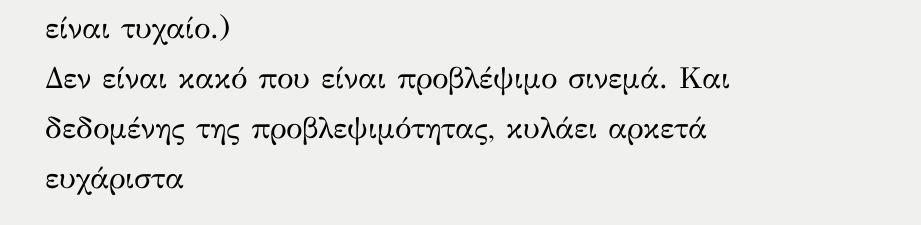είναι τυχαίο.)
Δεν είναι κακό που είναι προβλέψιμο σινεμά. Και δεδομένης της προβλεψιμότητας, κυλάει αρκετά ευχάριστα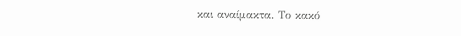και αναίμακτα. Το κακό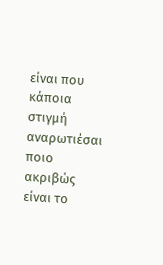είναι που κάποια στιγμή αναρωτιέσαι ποιο ακριβώς είναι το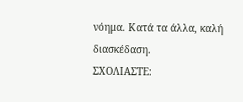νόημα. Κατά τα άλλα, καλή διασκέδαση.
ΣΧΟΛΙΑΣΤΕ: